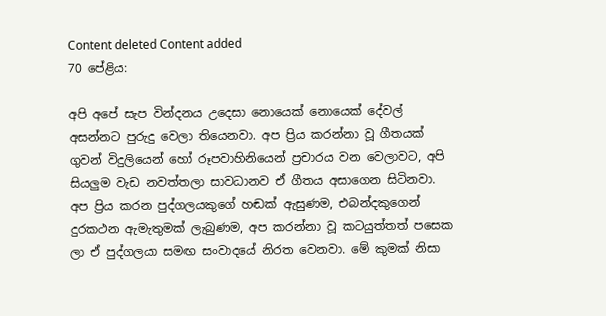Content deleted Content added
70 පේළිය:

අපි අපේ සැප වින්දනය උදෙසා නොයෙක් නොයෙක් දේවල් අසන්නට පුරුදු වෙලා තියෙනවා. අප ප්‍රිය කරන්නා වූ ගීතයක් ගුවන් විදුලියෙන් හෝ රූපවාහිනියෙන් ප්‍රචාරය වන වෙලාවට, අපි සියලුම වැඩ නවත්තලා සාවධානව ඒ ගීතය අසාගෙන සිටිනවා. අප ප්‍රිය කරන පුද්ගලයකුගේ හඬක් ඇසුණම, එබන්දකුගෙන් දුරකථන ඇමැතුමක් ලැබුණම, අප කරන්නා වූ කටයුත්තත් පසෙක ලා ඒ පුද්ගලයා සමඟ සංවාදයේ නිරත වෙනවා. මේ කුමක් නිසා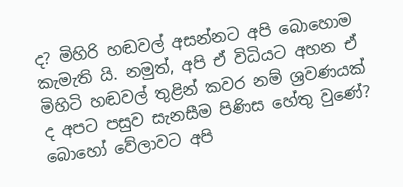ද? මිහිරි හඬවල් අසන්නට අපි බොහොම කැමැති යි. නමුත්, අපි ඒ විධියට අහන ඒ මිහිටි හඬවල් තුළින් කවර නම් ශ්‍රවණයක් ද අපට පසුව සැනසීම පිණිස හේතු වුණේ? බොහෝ වේලාවට අපි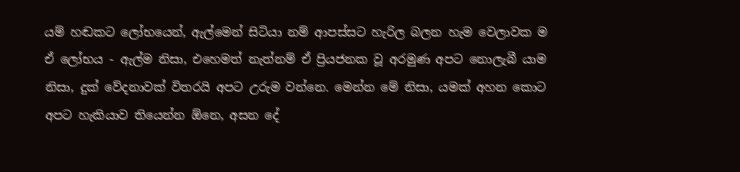යම් හඬකට ලෝභයෙන්, ඇල්මෙන් සිටියා නම් ආපස්සට හැරිල බලන හැම වෙලාවක ම ඒ ලෝභය - ඇල්ම නිසා, එහෙමත් නැත්නම් ඒ ප්‍රියජනක වූ අරමුණ අපට නොලැබී යාම නිසා, දුක් වේදනාවක් විතරයි අපට උරුම වන්නෙ. මෙන්න මේ නිසා, යමක් අහන කොට අපට හැකියාව තියෙන්න ඕනෙ, අසන දේ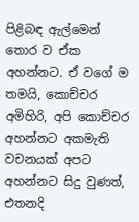පිළිබඳ ඇල්මෙන් තොර ව ඒක අහන්නට. ඒ වගේ ම තමයි, කොච්චර අමිහිරි, අපි කොච්චර අහන්නට අකමැති වචනයක් අපට අහන්නට සිදු වුණත්, එතනදි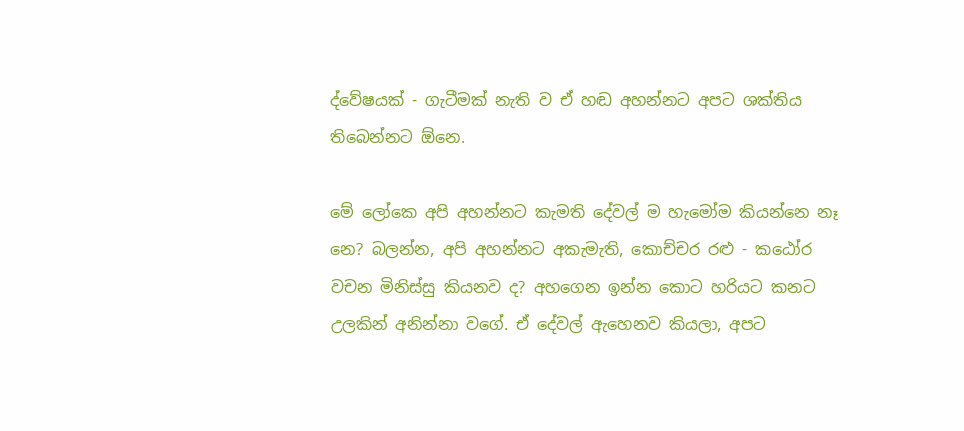ද්වේෂයක් - ගැටීමක් නැති ව ඒ හඬ අහන්නට අපට ශක්තිය තිබෙන්නට ඕනෙ.

මේ ලෝකෙ අපි අහන්නට කැමති දේවල් ම හැමෝම කියන්නෙ නෑ නෙ? බලන්න, අපි අහන්නට අකැමැති, කොච්චර රළු - කඨෝර වචන මිනිස්සු කියනව ද? අහගෙන ඉන්න කොට හරියට කනට උලකින් අනින්නා ව‍ගේ. ඒ දේවල් ඇහෙනව කියලා, අපට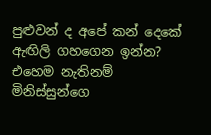පුළුවන් ද අපේ කන් දෙකේ ඇඟිලි ගහගෙන ඉන්න? එහෙම නැතිනම් මිනිස්සුන්ගෙ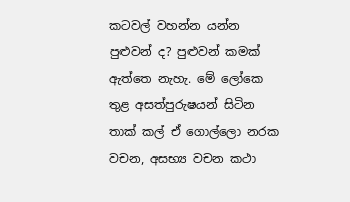කටවල් වහන්න යන්න පුළුවන් ද? පුළුවන් කමක් ඇත්තෙ නැහැ. මේ ලෝකෙ තුළ අසත්පුරුෂයන් සිටින තාක් කල් ඒ ගොල්ලො නරක වචන, අසභ්‍ය වචන කථා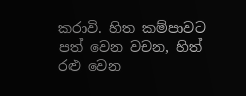කරාවි. හිත කම්පාවට පත් වෙන වචන, හිත් රළු වෙන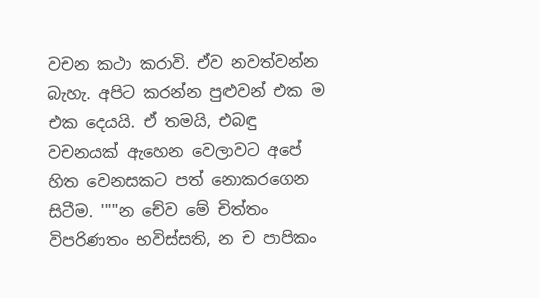වචන කථා කරාවි. ඒව නවත්වන්න බැහැ. අපිට කරන්න පුළුවන් එක ම එක දෙයයි. ඒ තමයි, එබඳු වචනයක් ඇහෙන වෙලාවට අපේ හිත වෙනසකට පත් නොකරගෙන සිටීම. '''"න චේව මේ චිත්තං විපරිණතං භවිස්සති, න ච පාපිකං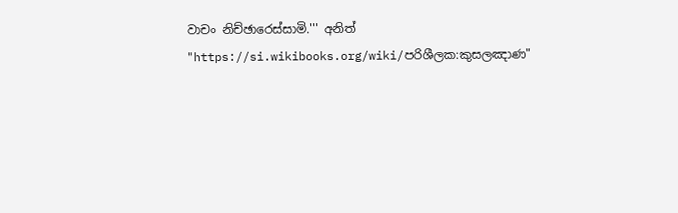වාචං නිච්ඡාරෙස්සාමි.''' අනිත්
"https://si.wikibooks.org/wiki/පරිශීලක:කුසලඤාණ"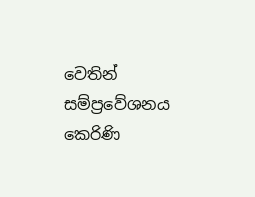වෙතින් සම්ප්‍රවේශනය කෙරිණි